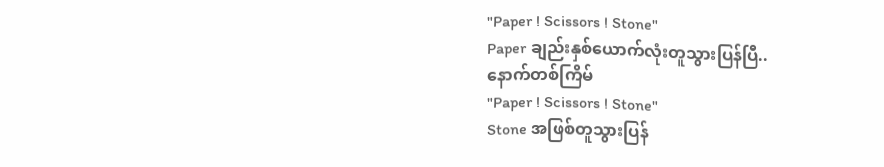"Paper ! Scissors ! Stone"
Paper ချည်းနှစ်ယောက်လုံးတူသွားပြန်ပြီ..
နောက်တစ်ကြိမ်
"Paper ! Scissors ! Stone"
Stone အဖြစ်တူသွားပြန်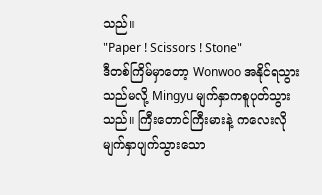သည်။
"Paper ! Scissors ! Stone"
ဒီတစ်ကြိမ်မှာတော့ Wonwoo အနိုင်ရသွားသည်မလို့ Mingyu မျက်နှာကစူပုတ်သွားသည်။ ကြီးတောင်ကြီးမားနဲ့ ကလေးလို မျက်နှာပျက်သွားသော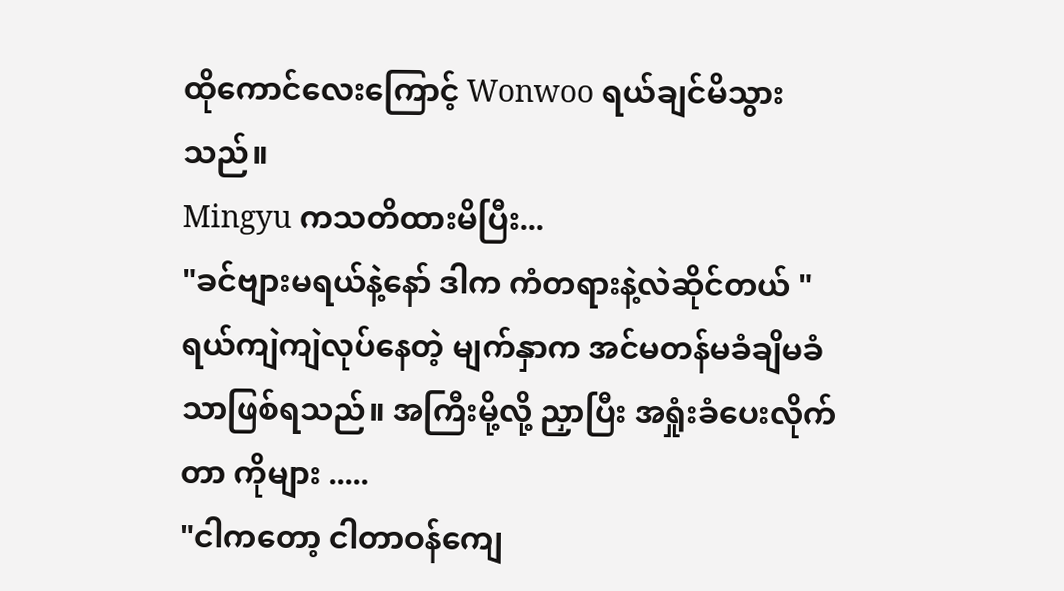ထိုကောင်လေးကြောင့် Wonwoo ရယ်ချင်မိသွားသည်။
Mingyu ကသတိထားမိပြီး...
"ခင်ဗျားမရယ်နဲ့နော် ဒါက ကံတရားနဲ့လဲဆိုင်တယ် "ရယ်ကျဲကျဲလုပ်နေတဲ့ မျက်နှာက အင်မတန်မခံချိမခံသာဖြစ်ရသည်။ အကြီးမို့လို့ ညှာပြီး အရှုံးခံပေးလိုက်တာ ကိုများ .....
"ငါကတော့ ငါတာဝန်ကျေ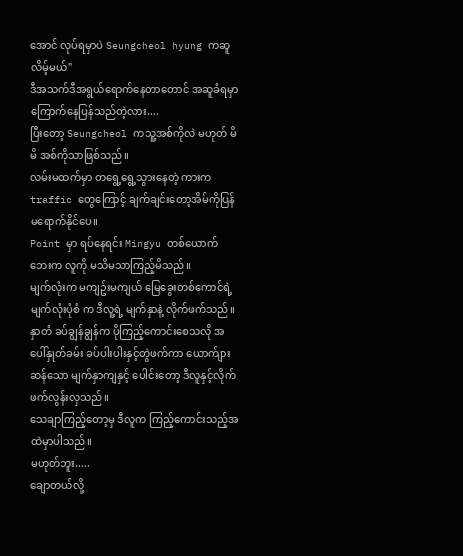အောင် လုပ်ရမှာပဲ Seungcheol hyung ကဆူလိမ့်မယ်"
ဒီအသက်ဒီအရွယ်ရောက်နေတာတောင် အဆူခံရမှာကြောက်နေပြန်သည်တဲ့လား....
ပြီးတော့ Seungcheol ကသူ့အစ်ကိုလဲ မဟုတ် မိမိ အစ်ကိုသာဖြစ်သည်။
လမ်းမထက်မှာ တရွေ့ရွေ့သွားနေတဲ့ ကားက traffic တွေကြောင့် ချက်ချင်းတော့အိမ်ကိုပြန်မရောက်နိုင်ပေ။
Point မှာ ရပ်နေရင်း Mingyu တစ်ယောက်ဘေးက လူကို မသိမသာကြည့်မိသည်။
မျက်လုံးက မကျဥ်းမကျယ် မြေခွေးတစ်ကောင်ရဲ့ မျက်လုံးပုံစံ က ဒီလူ့ရဲ့ မျက်နှာနဲ့ လိုက်ဖက်သည်။ နှာတံ ခပ်ချွန်ချွန်က ပိုကြည့်ကောင်းစေသလို အပေါ်နှုတ်ခမ်း ခပ်ပါးပါးနှင့်တွဲဖက်ကာ ယောက်ျားဆန်သော မျက်နှာကျနှင့် ပေါင်းတော့ ဒီလူနှင့်လိုက်ဖက်လွန်းလှသည်။
သေချာကြည့်တော့မှ ဒီလူက ကြည့်ကောင်းသည့်အထဲမှာပါသည်။
မဟုတ်ဘူး.....
ချောတယ်လို့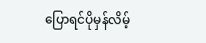ပြောရင်ပိုမှန်လိမ့်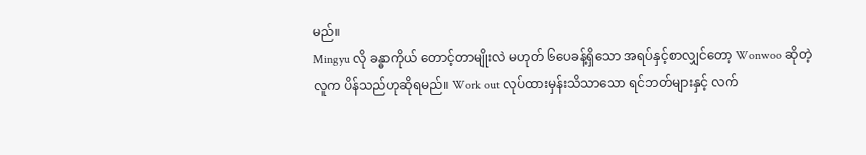မည်။
Mingyu လို ခန္ဓာကိုယ် တောင့်တာမျိုးလဲ မဟုတ် ၆ပေခန့်ရှိသော အရပ်နှင့်စာလျှင်တော့ Wonwoo ဆိုတဲ့လူက ပိန်သည်ဟုဆိုရမည်။ Work out လုပ်ထားမှန်းသိသာသော ရင်ဘတ်များနှင့် လက်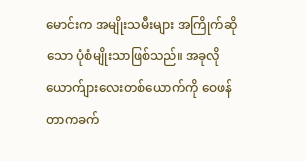မောင်းက အမျိုးသမီးများ အကြိုက်ဆိုသော ပုံစံမျိုးသာဖြစ်သည်။ အခုလိုယောက်ျားလေးတစ်ယောက်ကို ဝေဖန်တာကခက်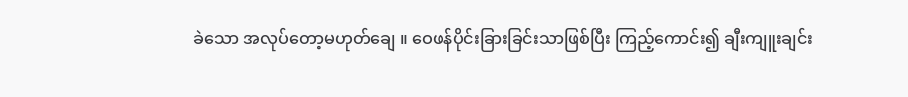ခဲသော အလုပ်တော့မဟုတ်ချေ ။ ဝေဖန်ပိုင်းခြားခြင်းသာဖြစ်ပြီး ကြည့်ကောင်း၍ ချီးကျူးချင်း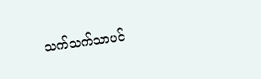သက်သက်သာပင်